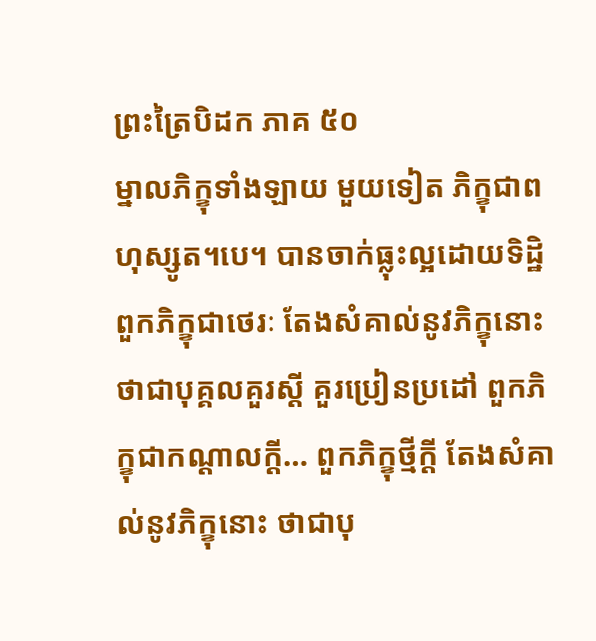ព្រះត្រៃបិដក ភាគ ៥០
ម្នាលភិក្ខុទាំងឡាយ មួយទៀត ភិក្ខុជាពហុស្សូត។បេ។ បានចាក់ធ្លុះល្អដោយទិដ្ឋិ ពួកភិក្ខុជាថេរៈ តែងសំគាល់នូវភិក្ខុនោះ ថាជាបុគ្គលគួរស្តី គួរប្រៀនប្រដៅ ពួកភិក្ខុជាកណ្តាលក្តី… ពួកភិក្ខុថ្មីក្តី តែងសំគាល់នូវភិក្ខុនោះ ថាជាបុ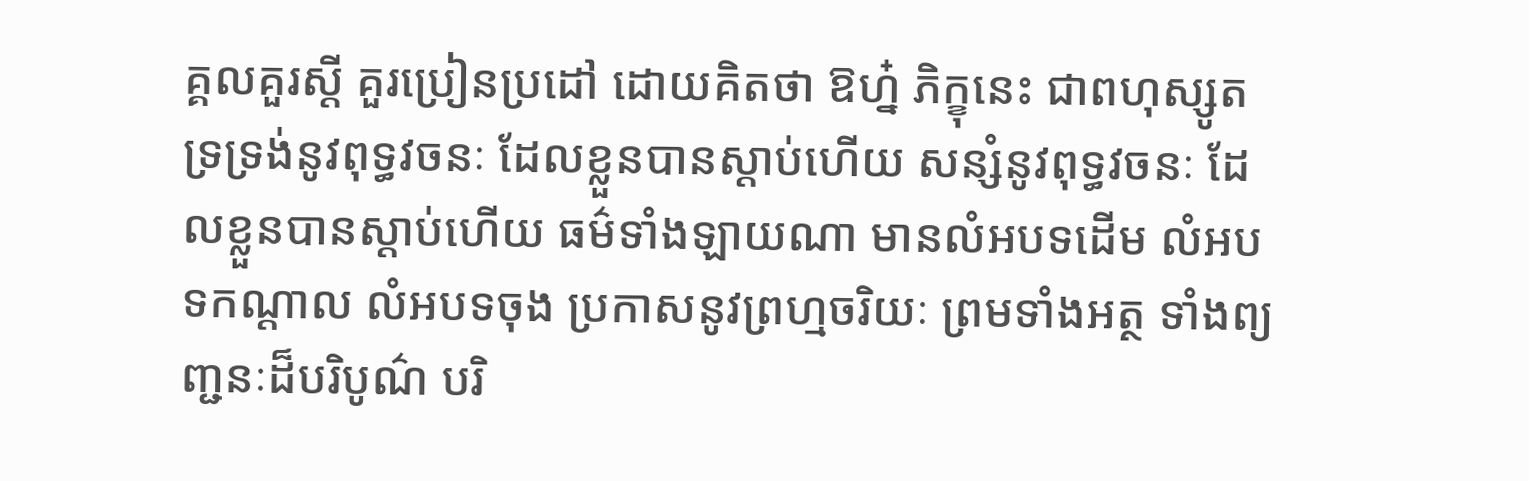គ្គលគួរស្តី គួរប្រៀនប្រដៅ ដោយគិតថា ឱហ្ន៎ ភិក្ខុនេះ ជាពហុស្សូត ទ្រទ្រង់នូវពុទ្ធវចនៈ ដែលខ្លួនបានស្តាប់ហើយ សន្សំនូវពុទ្ធវចនៈ ដែលខ្លួនបានស្តាប់ហើយ ធម៌ទាំងឡាយណា មានលំអបទដើម លំអបទកណ្តាល លំអបទចុង ប្រកាសនូវព្រហ្មចរិយៈ ព្រមទាំងអត្ថ ទាំងព្យញ្ជនៈដ៏បរិបូណ៌ បរិ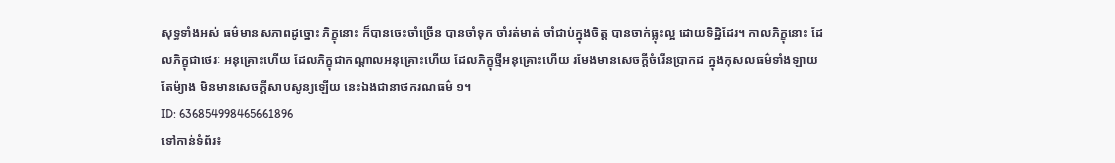សុទ្ធទាំងអស់ ធម៌មានសភាពដូច្នោះ ភិក្ខុនោះ ក៏បានចេះចាំច្រើន បានចាំទុក ចាំរត់មាត់ ចាំជាប់ក្នុងចិត្ត បានចាក់ធ្លុះល្អ ដោយទិដ្ឋិដែរ។ កាលភិក្ខុនោះ ដែលភិក្ខុជាថេរៈ អនុគ្រោះហើយ ដែលភិក្ខុជាកណ្តាលអនុគ្រោះហើយ ដែលភិក្ខុថ្មីអនុគ្រោះហើយ រមែងមានសេចក្តីចំរើនប្រាកដ ក្នុងកុសលធម៌ទាំងឡាយតែម៉្យាង មិនមានសេចក្តីសាបសូន្យឡើយ នេះឯងជានាថករណធម៌ ១។
ID: 636854998465661896
ទៅកាន់ទំព័រ៖